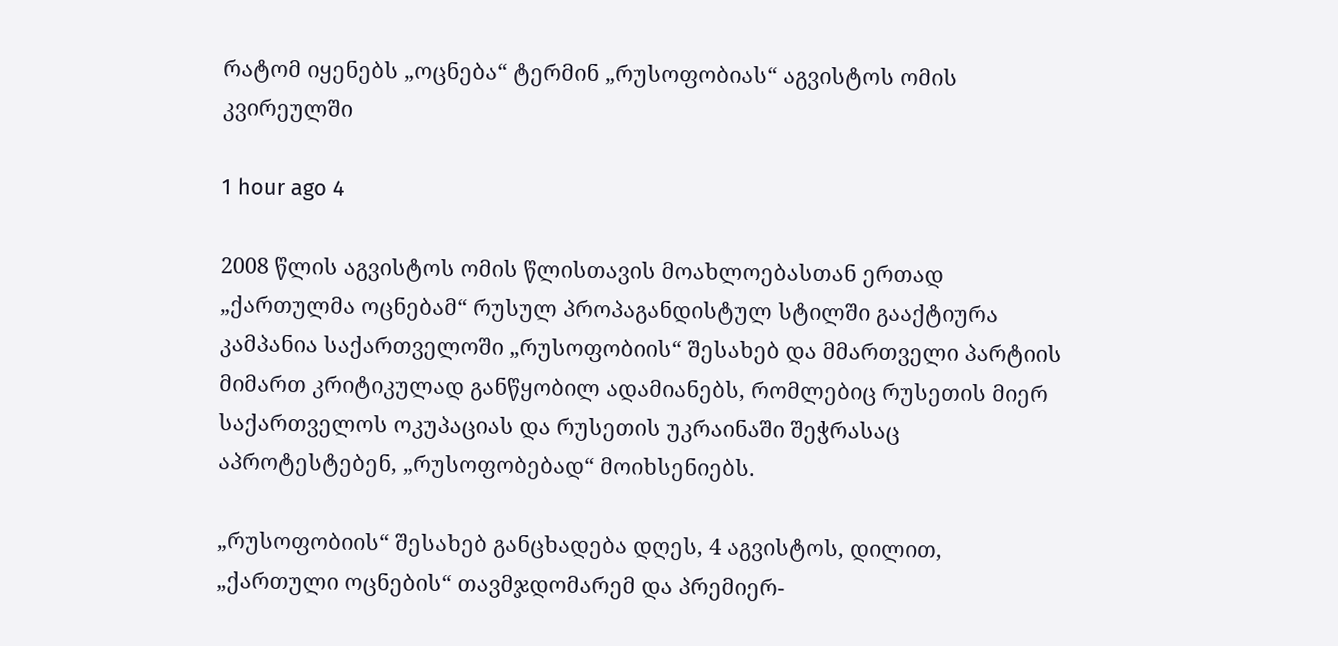რატომ იყენებს „ოცნება“ ტერმინ „რუსოფობიას“ აგვისტოს ომის კვირეულში

1 hour ago 4

2008 წლის აგვისტოს ომის წლისთავის მოახლოებასთან ერთად „ქართულმა ოცნებამ“ რუსულ პროპაგანდისტულ სტილში გააქტიურა კამპანია საქართველოში „რუსოფობიის“ შესახებ და მმართველი პარტიის მიმართ კრიტიკულად განწყობილ ადამიანებს, რომლებიც რუსეთის მიერ საქართველოს ოკუპაციას და რუსეთის უკრაინაში შეჭრასაც აპროტესტებენ, „რუსოფობებად“ მოიხსენიებს.

„რუსოფობიის“ შესახებ განცხადება დღეს, 4 აგვისტოს, დილით, „ქართული ოცნების“ თავმჯდომარემ და პრემიერ-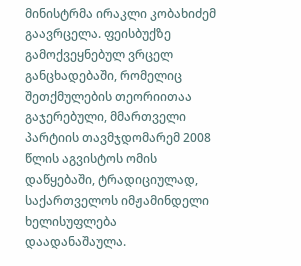მინისტრმა ირაკლი კობახიძემ გაავრცელა. ფეისბუქზე გამოქვეყნებულ ვრცელ განცხადებაში, რომელიც შეთქმულების თეორიითაა გაჯერებული, მმართველი პარტიის თავმჯდომარემ 2008 წლის აგვისტოს ომის დაწყებაში, ტრადიციულად, საქართველოს იმჟამინდელი ხელისუფლება დაადანაშაულა.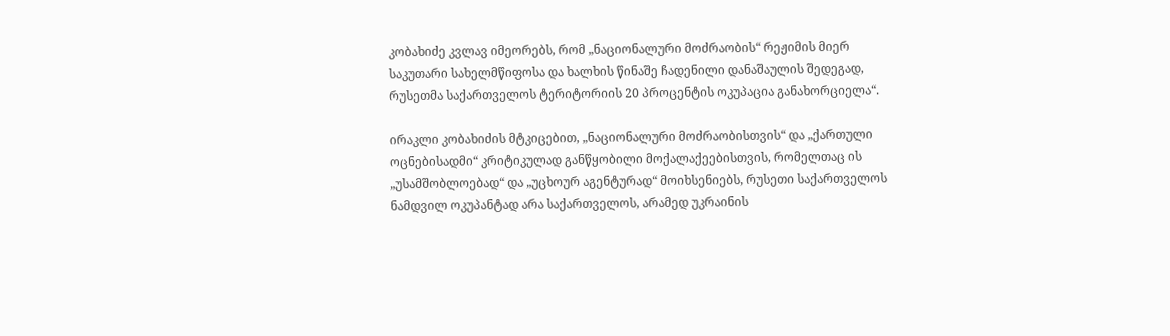კობახიძე კვლავ იმეორებს, რომ „ნაციონალური მოძრაობის“ რეჟიმის მიერ საკუთარი სახელმწიფოსა და ხალხის წინაშე ჩადენილი დანაშაულის შედეგად, რუსეთმა საქართველოს ტერიტორიის 20 პროცენტის ოკუპაცია განახორციელა“.

ირაკლი კობახიძის მტკიცებით, „ნაციონალური მოძრაობისთვის“ და „ქართული ოცნებისადმი“ კრიტიკულად განწყობილი მოქალაქეებისთვის, რომელთაც ის „უსამშობლოებად“ და „უცხოურ აგენტურად“ მოიხსენიებს, რუსეთი საქართველოს ნამდვილ ოკუპანტად არა საქართველოს, არამედ უკრაინის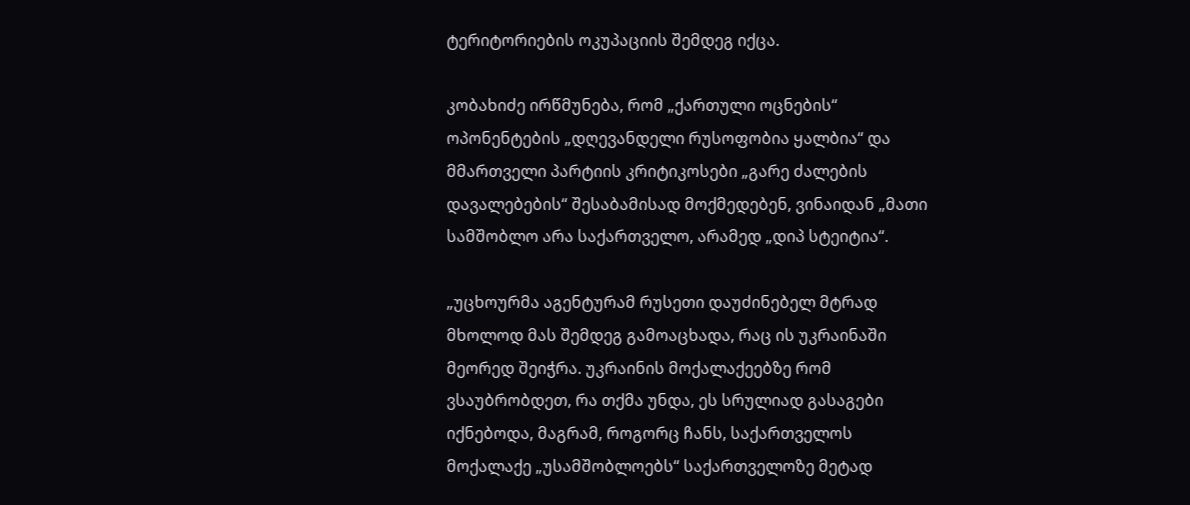ტერიტორიების ოკუპაციის შემდეგ იქცა.

კობახიძე ირწმუნება, რომ „ქართული ოცნების“ ოპონენტების „დღევანდელი რუსოფობია ყალბია“ და მმართველი პარტიის კრიტიკოსები „გარე ძალების დავალებების“ შესაბამისად მოქმედებენ, ვინაიდან „მათი სამშობლო არა საქართველო, არამედ „დიპ სტეიტია“.

„უცხოურმა აგენტურამ რუსეთი დაუძინებელ მტრად მხოლოდ მას შემდეგ გამოაცხადა, რაც ის უკრაინაში მეორედ შეიჭრა. უკრაინის მოქალაქეებზე რომ ვსაუბრობდეთ, რა თქმა უნდა, ეს სრულიად გასაგები იქნებოდა, მაგრამ, როგორც ჩანს, საქართველოს მოქალაქე „უსამშობლოებს“ საქართველოზე მეტად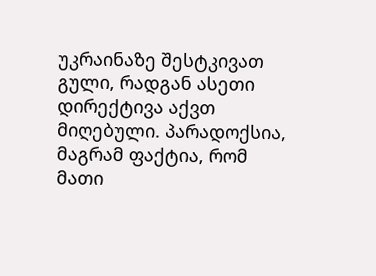უკრაინაზე შესტკივათ გული, რადგან ასეთი დირექტივა აქვთ მიღებული. პარადოქსია, მაგრამ ფაქტია, რომ მათი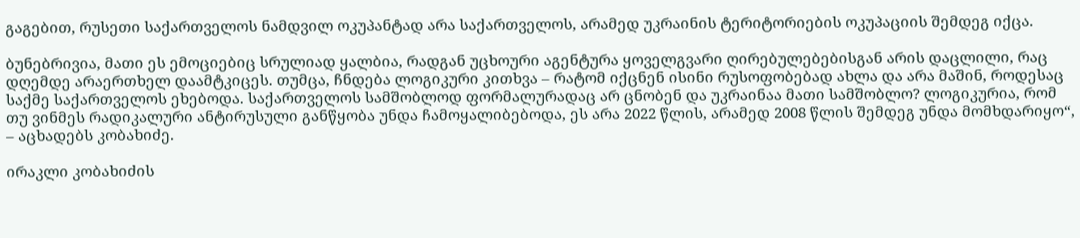გაგებით, რუსეთი საქართველოს ნამდვილ ოკუპანტად არა საქართველოს, არამედ უკრაინის ტერიტორიების ოკუპაციის შემდეგ იქცა.

ბუნებრივია, მათი ეს ემოციებიც სრულიად ყალბია, რადგან უცხოური აგენტურა ყოველგვარი ღირებულებებისგან არის დაცლილი, რაც დღემდე არაერთხელ დაამტკიცეს. თუმცა, ჩნდება ლოგიკური კითხვა – რატომ იქცნენ ისინი რუსოფობებად ახლა და არა მაშინ, როდესაც საქმე საქართველოს ეხებოდა. საქართველოს სამშობლოდ ფორმალურადაც არ ცნობენ და უკრაინაა მათი სამშობლო? ლოგიკურია, რომ თუ ვინმეს რადიკალური ანტირუსული განწყობა უნდა ჩამოყალიბებოდა, ეს არა 2022 წლის, არამედ 2008 წლის შემდეგ უნდა მომხდარიყო“, – აცხადებს კობახიძე.

ირაკლი კობახიძის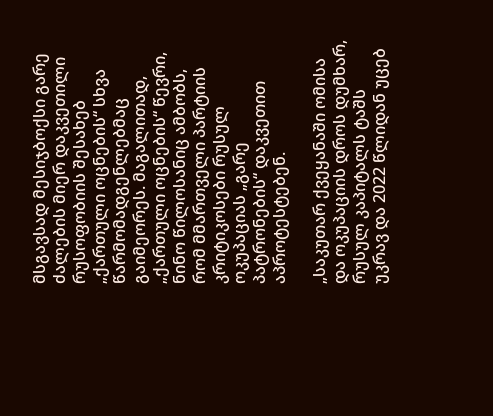მსგავსად მესიჯბოქსი გარე ძალების მიერ დაკვეთილი რუსოფობიის შესახებ „ქართული ოცნების“ სხვა წარმომადგენლებმაც გაიმეორეს. მაგალითად, „ქართული ოცნების“ წევრი, ნინო წილოსანიც ამბობს, რომ მმართველი პარტიის კრიტიკოსები რუსულ ოკუპაციას „გარე პატრონების“ დაკვეთით აპროტესტებენ.

„საკუთარ ქვეყანაში ომისა და ოკუპაციის დროს დუმხარ, რუსულ კაპიტალს ტაშს უკრავ და 2022 წლიდან უცებ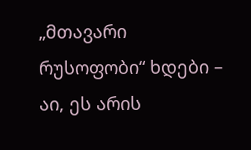„მთავარი რუსოფობი“ ხდები – აი, ეს არის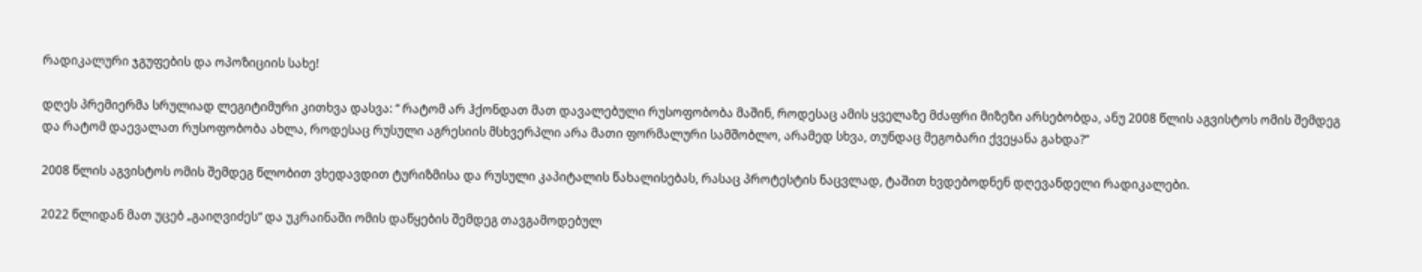რადიკალური ჯგუფების და ოპოზიციის სახე!

დღეს პრემიერმა სრულიად ლეგიტიმური კითხვა დასვა: “ რატომ არ ჰქონდათ მათ დავალებული რუსოფობობა მაშინ, როდესაც ამის ყველაზე მძაფრი მიზეზი არსებობდა, ანუ 2008 წლის აგვისტოს ომის შემდეგ და რატომ დაევალათ რუსოფობობა ახლა, როდესაც რუსული აგრესიის მსხვერპლი არა მათი ფორმალური სამშობლო, არამედ სხვა, თუნდაც მეგობარი ქვეყანა გახდა?”

2008 წლის აგვისტოს ომის შემდეგ წლობით ვხედავდით ტურიზმისა და რუსული კაპიტალის წახალისებას, რასაც პროტესტის ნაცვლად, ტაშით ხვდებოდნენ დღევანდელი რადიკალები.

2022 წლიდან მათ უცებ „გაიღვიძეს“ და უკრაინაში ომის დაწყების შემდეგ თავგამოდებულ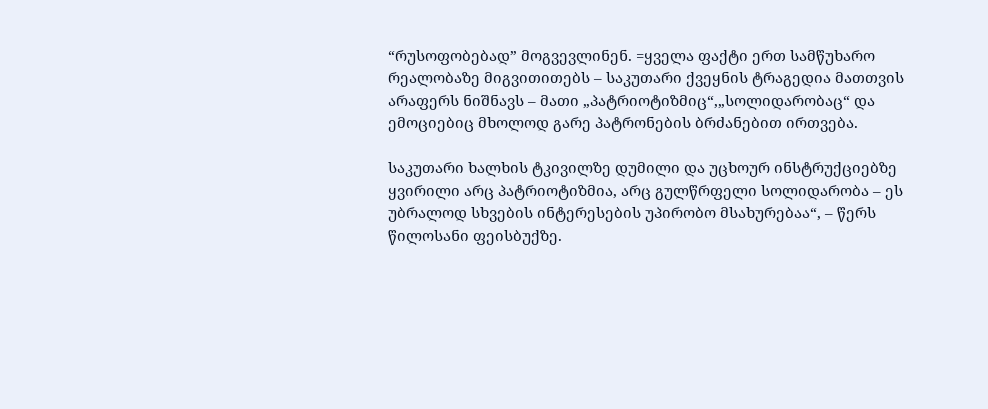“რუსოფობებად” მოგვევლინენ. =ყველა ფაქტი ერთ სამწუხარო რეალობაზე მიგვითითებს – საკუთარი ქვეყნის ტრაგედია მათთვის არაფერს ნიშნავს – მათი „პატრიოტიზმიც“,„სოლიდარობაც“ და ემოციებიც მხოლოდ გარე პატრონების ბრძანებით ირთვება.

საკუთარი ხალხის ტკივილზე დუმილი და უცხოურ ინსტრუქციებზე ყვირილი არც პატრიოტიზმია, არც გულწრფელი სოლიდარობა – ეს უბრალოდ სხვების ინტერესების უპირობო მსახურებაა“, – წერს წილოსანი ფეისბუქზე.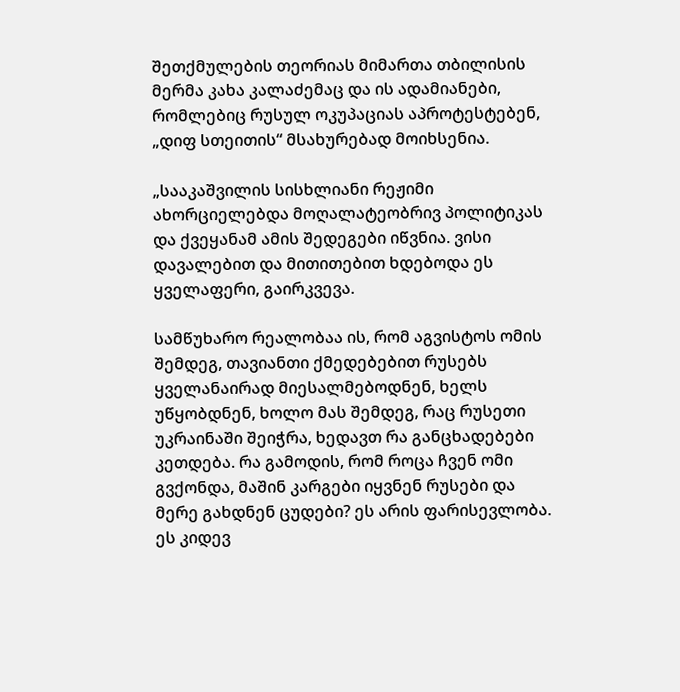შეთქმულების თეორიას მიმართა თბილისის მერმა კახა კალაძემაც და ის ადამიანები, რომლებიც რუსულ ოკუპაციას აპროტესტებენ, „დიფ სთეითის“ მსახურებად მოიხსენია.

„სააკაშვილის სისხლიანი რეჟიმი ახორციელებდა მოღალატეობრივ პოლიტიკას და ქვეყანამ ამის შედეგები იწვნია. ვისი დავალებით და მითითებით ხდებოდა ეს ყველაფერი, გაირკვევა.

სამწუხარო რეალობაა ის, რომ აგვისტოს ომის შემდეგ, თავიანთი ქმედებებით რუსებს ყველანაირად მიესალმებოდნენ, ხელს უწყობდნენ, ხოლო მას შემდეგ, რაც რუსეთი უკრაინაში შეიჭრა, ხედავთ რა განცხადებები კეთდება. რა გამოდის, რომ როცა ჩვენ ომი გვქონდა, მაშინ კარგები იყვნენ რუსები და მერე გახდნენ ცუდები? ეს არის ფარისევლობა. ეს კიდევ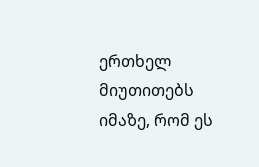ერთხელ მიუთითებს იმაზე, რომ ეს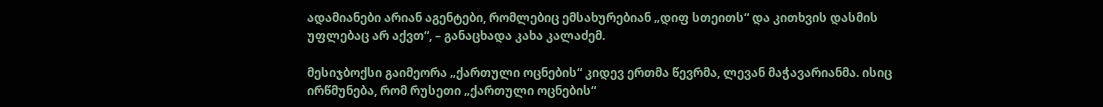ადამიანები არიან აგენტები, რომლებიც ემსახურებიან „დიფ სთეითს“ და კითხვის დასმის უფლებაც არ აქვთ“, – განაცხადა კახა კალაძემ.

მესიჯბოქსი გაიმეორა „ქართული ოცნების“ კიდევ ერთმა წევრმა, ლევან მაჭავარიანმა. ისიც ირწმუნება, რომ რუსეთი „ქართული ოცნების“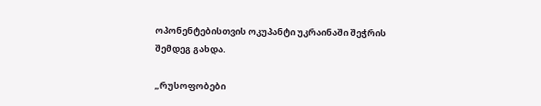ოპონენტებისთვის ოკუპანტი უკრაინაში შეჭრის შემდეგ გახდა.

„რუსოფობები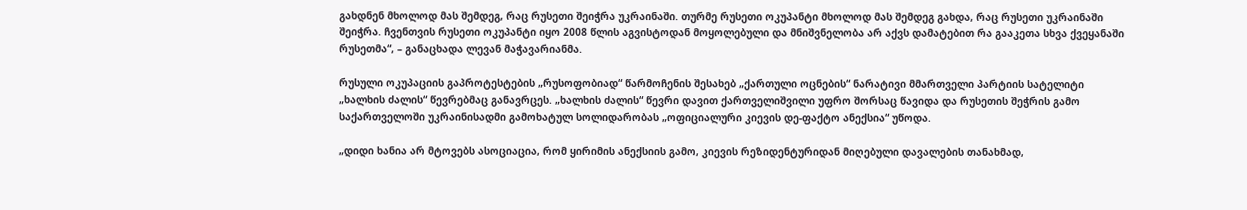გახდნენ მხოლოდ მას შემდეგ, რაც რუსეთი შეიჭრა უკრაინაში. თურმე რუსეთი ოკუპანტი მხოლოდ მას შემდეგ გახდა, რაც რუსეთი უკრაინაში შეიჭრა. ჩვენთვის რუსეთი ოკუპანტი იყო 2008 წლის აგვისტოდან მოყოლებული და მნიშვნელობა არ აქვს დამატებით რა გააკეთა სხვა ქვეყანაში რუსეთმა“, – განაცხადა ლევან მაჭავარიანმა.

რუსული ოკუპაციის გაპროტესტების „რუსოფობიად“ წარმოჩენის შესახებ „ქართული ოცნების“ ნარატივი მმართველი პარტიის სატელიტი „ხალხის ძალის“ წევრებმაც განავრცეს. „ხალხის ძალის“ წევრი დავით ქართველიშვილი უფრო შორსაც წავიდა და რუსეთის შეჭრის გამო საქართველოში უკრაინისადმი გამოხატულ სოლიდარობას „ოფიციალური კიევის დე-ფაქტო ანექსია“ უწოდა.

„დიდი ხანია არ მტოვებს ასოციაცია, რომ ყირიმის ანექსიის გამო, კიევის რეზიდენტურიდან მიღებული დავალების თანახმად,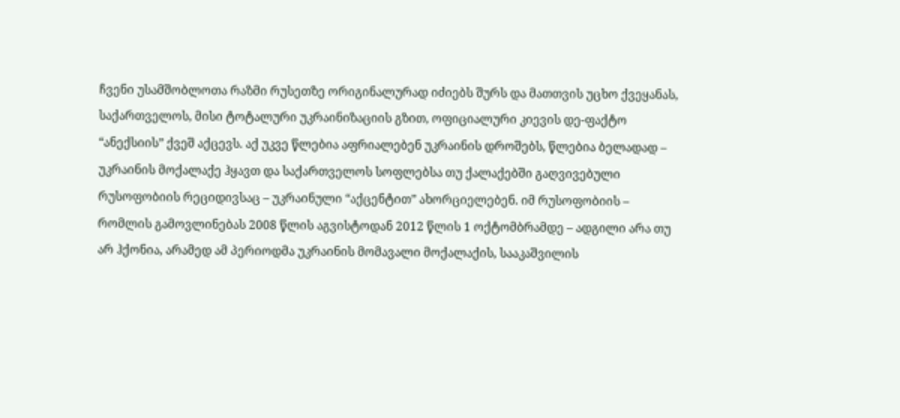ჩვენი უსამშობლოთა რაზმი რუსეთზე ორიგინალურად იძიებს შურს და მათთვის უცხო ქვეყანას, საქართველოს, მისი ტოტალური უკრაინიზაციის გზით, ოფიციალური კიევის დე-ფაქტო “ანექსიის” ქვეშ აქცევს. აქ უკვე წლებია აფრიალებენ უკრაინის დროშებს, წლებია ბელადად – უკრაინის მოქალაქე ჰყავთ და საქართველოს სოფლებსა თუ ქალაქებში გაღვივებული რუსოფობიის რეციდივსაც – უკრაინული “აქცენტით” ახორციელებენ. იმ რუსოფობიის – რომლის გამოვლინებას 2008 წლის აგვისტოდან 2012 წლის 1 ოქტომბრამდე – ადგილი არა თუ არ ჰქონია, არამედ ამ პერიოდმა უკრაინის მომავალი მოქალაქის, სააკაშვილის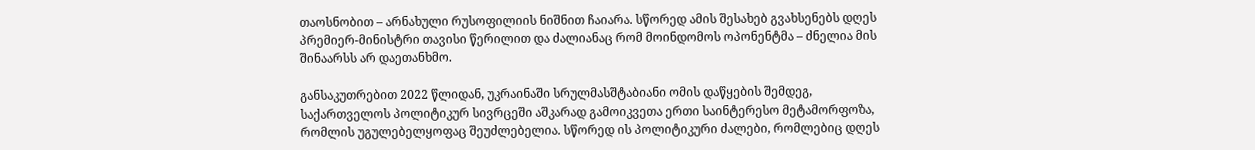თაოსნობით – არნახული რუსოფილიის ნიშნით ჩაიარა. სწორედ ამის შესახებ გვახსენებს დღეს პრემიერ-მინისტრი თავისი წერილით და ძალიანაც რომ მოინდომოს ოპონენტმა – ძნელია მის შინაარსს არ დაეთანხმო.

განსაკუთრებით 2022 წლიდან, უკრაინაში სრულმასშტაბიანი ომის დაწყების შემდეგ, საქართველოს პოლიტიკურ სივრცეში აშკარად გამოიკვეთა ერთი საინტერესო მეტამორფოზა, რომლის უგულებელყოფაც შეუძლებელია. სწორედ ის პოლიტიკური ძალები, რომლებიც დღეს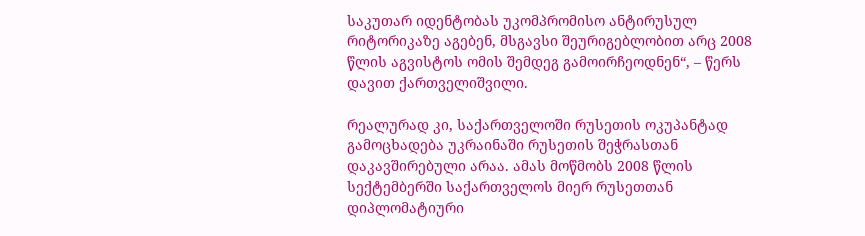საკუთარ იდენტობას უკომპრომისო ანტირუსულ რიტორიკაზე აგებენ, მსგავსი შეურიგებლობით არც 2008 წლის აგვისტოს ომის შემდეგ გამოირჩეოდნენ“, – წერს დავით ქართველიშვილი.

რეალურად კი, საქართველოში რუსეთის ოკუპანტად გამოცხადება უკრაინაში რუსეთის შეჭრასთან დაკავშირებული არაა. ამას მოწმობს 2008 წლის სექტემბერში საქართველოს მიერ რუსეთთან დიპლომატიური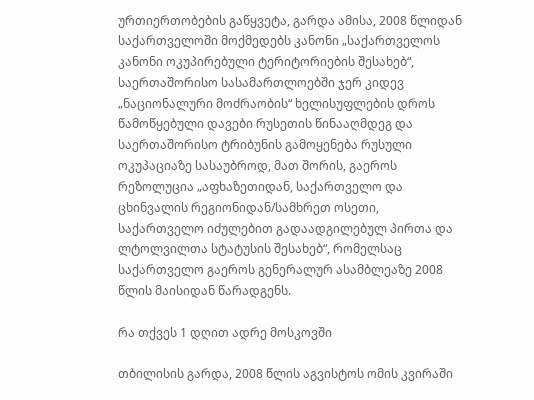ურთიერთობების გაწყვეტა, გარდა ამისა, 2008 წლიდან საქართველოში მოქმედებს კანონი „საქართველოს კანონი ოკუპირებული ტერიტორიების შესახებ“, საერთაშორისო სასამართლოებში ჯერ კიდევ „ნაციონალური მოძრაობის“ ხელისუფლების დროს წამოწყებული დავები რუსეთის წინააღმდეგ და საერთაშორისო ტრიბუნის გამოყენება რუსული ოკუპაციაზე სასაუბროდ, მათ შორის, გაეროს რეზოლუცია „აფხაზეთიდან, საქართველო და ცხინვალის რეგიონიდან/სამხრეთ ოსეთი, საქართველო იძულებით გადაადგილებულ პირთა და ლტოლვილთა სტატუსის შესახებ“, რომელსაც საქართველო გაეროს გენერალურ ასამბლეაზე 2008 წლის მაისიდან წარადგენს.

რა თქვეს 1 დღით ადრე მოსკოვში

თბილისის გარდა, 2008 წლის აგვისტოს ომის კვირაში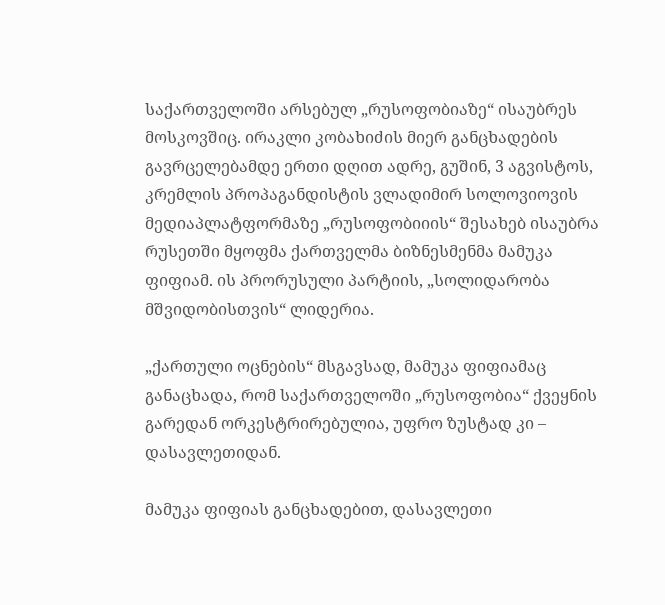საქართველოში არსებულ „რუსოფობიაზე“ ისაუბრეს მოსკოვშიც. ირაკლი კობახიძის მიერ განცხადების გავრცელებამდე ერთი დღით ადრე, გუშინ, 3 აგვისტოს, კრემლის პროპაგანდისტის ვლადიმირ სოლოვიოვის მედიაპლატფორმაზე „რუსოფობიიის“ შესახებ ისაუბრა რუსეთში მყოფმა ქართველმა ბიზნესმენმა მამუკა ფიფიამ. ის პრორუსული პარტიის, „სოლიდარობა მშვიდობისთვის“ ლიდერია.

„ქართული ოცნების“ მსგავსად, მამუკა ფიფიამაც განაცხადა, რომ საქართველოში „რუსოფობია“ ქვეყნის გარედან ორკესტრირებულია, უფრო ზუსტად კი – დასავლეთიდან.

მამუკა ფიფიას განცხადებით, დასავლეთი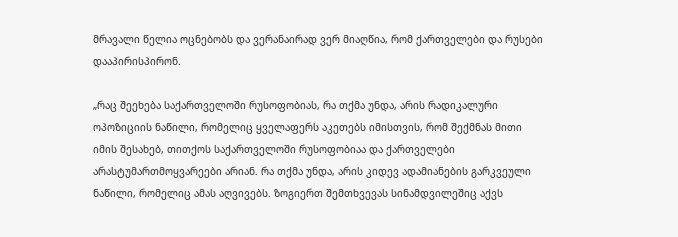მრავალი წელია ოცნებობს და ვერანაირად ვერ მიაღწია, რომ ქართველები და რუსები დააპირისპირონ.

„რაც შეეხება საქართველოში რუსოფობიას, რა თქმა უნდა, არის რადიკალური ოპოზიციის ნაწილი, რომელიც ყველაფერს აკეთებს იმისთვის, რომ შექმნას მითი იმის შესახებ, თითქოს საქართველოში რუსოფობიაა და ქართველები არასტუმართმოყვარეები არიან. რა თქმა უნდა, არის კიდევ ადამიანების გარკვეული ნაწილი, რომელიც ამას აღვივებს. ზოგიერთ შემთხვევას სინამდვილეშიც აქვს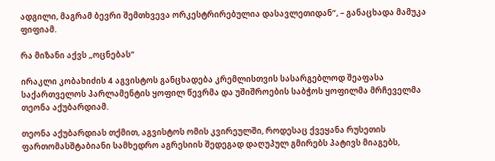ადგილი, მაგრამ ბევრი შემთხვევა ორკესტრირებულია დასავლეთიდან“, – განაცხადა მამუკა ფიფიამ.

რა მიზანი აქვს „ოცნებას“

ირაკლი კობახიძის 4 აგვისტოს განცხადება კრემლისთვის სასარგებლოდ შეაფასა საქართველოს პარლამენტის ყოფილ წევრმა და უშიშროების საბჭოს ყოფილმა მრჩეველმა თეონა აქუბარდიამ.

თეონა აქუბარდიას თქმით, აგვისტოს ომის კვირეულში, როდესაც ქვეყანა რუსეთის ფართომასშტაბიანი სამხედრო აგრესიის შედეგად დაღუპულ გმირებს პატივს მიაგებს,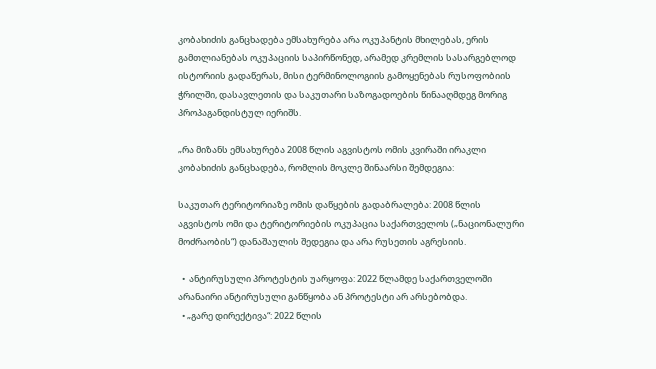კობახიძის განცხადება ემსახურება არა ოკუპანტის მხილებას, ერის გამთლიანებას ოკუპაციის საპირწონედ, არამედ კრემლის სასარგებლოდ ისტორიის გადაწერას, მისი ტერმინოლოგიის გამოყენებას რუსოფობიის ჭრილში, დასავლეთის და საკუთარი საზოგადოების წინააღმდეგ მორიგ პროპაგანდისტულ იერიშს.

„რა მიზანს ემსახურება 2008 წლის აგვისტოს ომის კვირაში ირაკლი კობახიძის განცხადება, რომლის მოკლე შინაარსი შემდეგია:

საკუთარ ტერიტორიაზე ომის დაწყების გადაბრალება: 2008 წლის აგვისტოს ომი და ტერიტორიების ოკუპაცია საქართველოს („ნაციონალური მოძრაობის“) დანაშაულის შედეგია და არა რუსეთის აგრესიის.

  •  ანტირუსული პროტესტის უარყოფა: 2022 წლამდე საქართველოში არანაირი ანტირუსული განწყობა ან პროტესტი არ არსებობდა.
  • „გარე დირექტივა“: 2022 წლის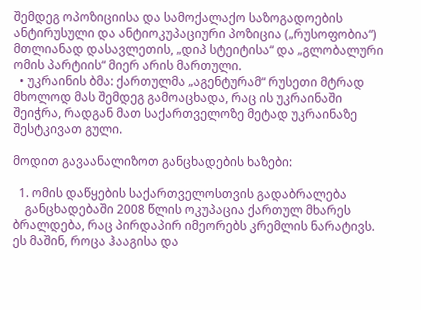შემდეგ ოპოზიციისა და სამოქალაქო საზოგადოების ანტირუსული და ანტიოკუპაციური პოზიცია („რუსოფობია“) მთლიანად დასავლეთის, „დიპ სტეიტისა“ და „გლობალური ომის პარტიის“ მიერ არის მართული.
  • უკრაინის ბმა: ქართულმა „აგენტურამ“ რუსეთი მტრად მხოლოდ მას შემდეგ გამოაცხადა, რაც ის უკრაინაში შეიჭრა, რადგან მათ საქართველოზე მეტად უკრაინაზე შესტკივათ გული.

მოდით გავაანალიზოთ განცხადების ხაზები:

  1. ომის დაწყების საქართველოსთვის გადაბრალება
    განცხადებაში 2008 წლის ოკუპაცია ქართულ მხარეს ბრალდება, რაც პირდაპირ იმეორებს კრემლის ნარატივს. ეს მაშინ, როცა ჰააგისა და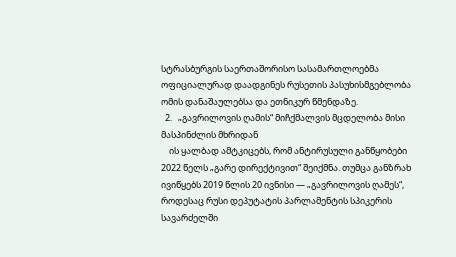სტრასბურგის საერთაშორისო სასამართლოებმა ოფიციალურად დაადგინეს რუსეთის პასუხისმგებლობა ომის დანაშაულებსა და ეთნიკურ წმენდაზე.
  2.   „გავრილოვის ღამის“ მიჩქმალვის მცდელობა მისი მასპინძლის მხრიდან
    ის ყალბად ამტკიცებს, რომ ანტირუსული განწყობები 2022 წელს „გარე დირექტივით“ შეიქმნა. თუმცა განზრახ ივიწყებს 2019 წლის 20 ივნისი — „გავრილოვის ღამეს“, როდესაც რუსი დეპუტატის პარლამენტის სპიკერის სავარძელში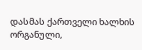დასმას ქართველი ხალხის ორგანული,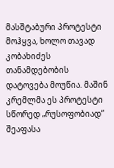მასშტაბური პროტესტი მოჰყვა, ხოლო თავად კობახიძეს თანამდებობის დატოვება მოუწია. მაშინ კრემლმა ეს პროტესტი სწორედ „რუსოფობიად“ შეაფასა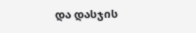და დასჯის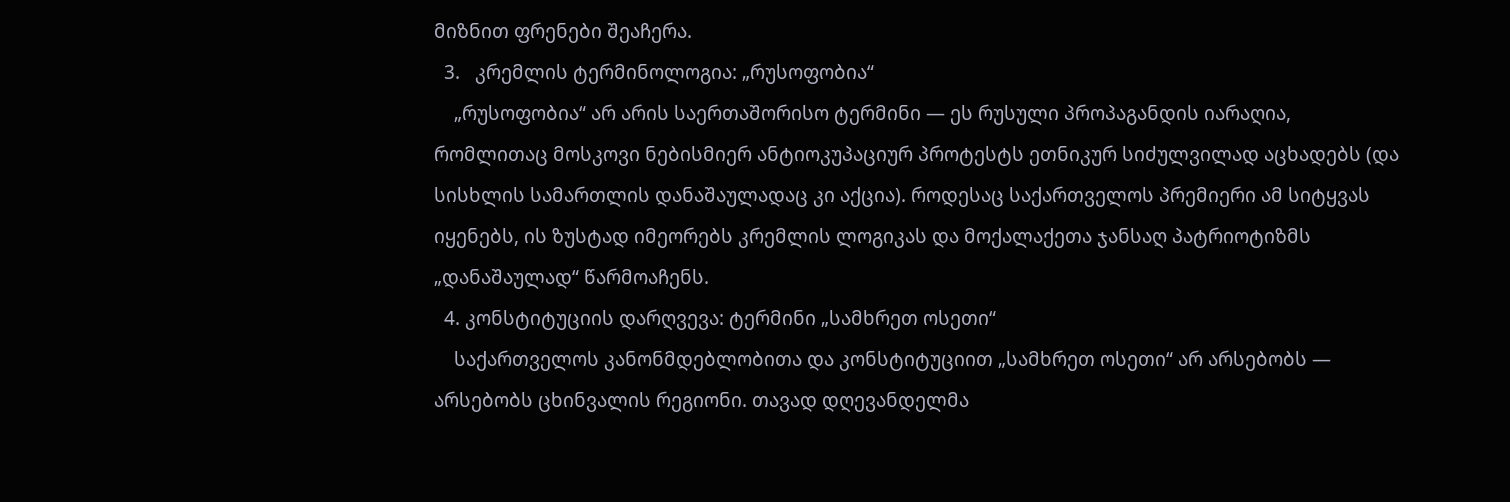მიზნით ფრენები შეაჩერა.
  3.   კრემლის ტერმინოლოგია: „რუსოფობია“
    „რუსოფობია“ არ არის საერთაშორისო ტერმინი — ეს რუსული პროპაგანდის იარაღია, რომლითაც მოსკოვი ნებისმიერ ანტიოკუპაციურ პროტესტს ეთნიკურ სიძულვილად აცხადებს (და სისხლის სამართლის დანაშაულადაც კი აქცია). როდესაც საქართველოს პრემიერი ამ სიტყვას იყენებს, ის ზუსტად იმეორებს კრემლის ლოგიკას და მოქალაქეთა ჯანსაღ პატრიოტიზმს „დანაშაულად“ წარმოაჩენს.
  4. კონსტიტუციის დარღვევა: ტერმინი „სამხრეთ ოსეთი“
    საქართველოს კანონმდებლობითა და კონსტიტუციით „სამხრეთ ოსეთი“ არ არსებობს — არსებობს ცხინვალის რეგიონი. თავად დღევანდელმა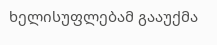ხელისუფლებამ გააუქმა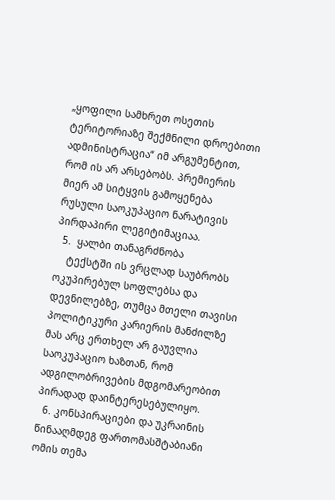„ყოფილი სამხრეთ ოსეთის ტერიტორიაზე შექმნილი დროებითი ადმინისტრაცია“ იმ არგუმენტით, რომ ის არ არსებობს. პრემიერის მიერ ამ სიტყვის გამოყენება რუსული საოკუპაციო ნარატივის პირდაპირი ლეგიტიმაციაა.
  5.  ყალბი თანაგრძნობა
    ტექსტში ის ვრცლად საუბრობს ოკუპირებულ სოფლებსა და დევნილებზე, თუმცა მთელი თავისი პოლიტიკური კარიერის მანძილზე მას არც ერთხელ არ გაუვლია საოკუპაციო ხაზთან, რომ ადგილობრივების მდგომარეობით პირადად დაინტერესებულიყო.
  6. კონსპირაციები და უკრაინის წინააღმდეგ ფართომასშტაბიანი ომის თემა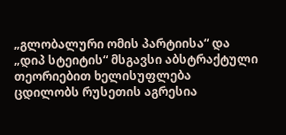„გლობალური ომის პარტიისა“ და „დიპ სტეიტის“ მსგავსი აბსტრაქტული თეორიებით ხელისუფლება ცდილობს რუსეთის აგრესია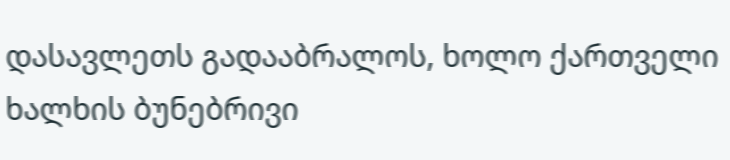დასავლეთს გადააბრალოს, ხოლო ქართველი ხალხის ბუნებრივი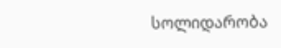სოლიდარობა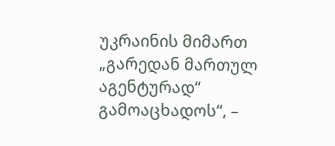უკრაინის მიმართ „გარედან მართულ აგენტურად“ გამოაცხადოს“, –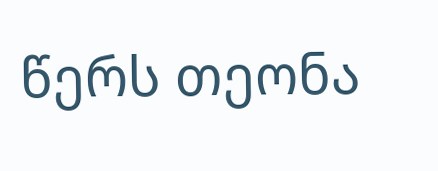წერს თეონა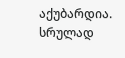აქუბარდია.
სრულად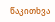წაკითხვა